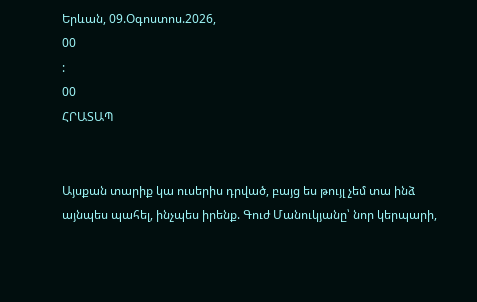Երևան, 09.Օգոստոս.2026,
00
:
00
ՀՐԱՏԱՊ


Այսքան տարիք կա ուսերիս դրված, բայց ես թույլ չեմ տա ինձ այնպես պահել, ինչպես իրենք. Գուժ Մանուկյանը՝ նոր կերպարի,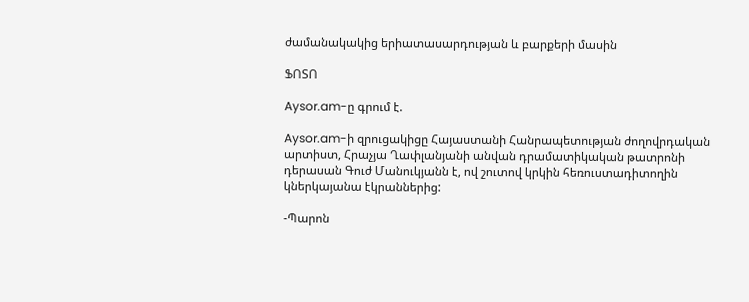ժամանակակից երիատասարդության և բարքերի մասին

ՖՈՏՈ

Aysor.am-ը գրում է.

Aysor.am-ի զրուցակիցը Հայաստանի Հանրապետության ժողովրդական արտիստ, Հրաչյա Ղափլանյանի անվան դրամատիկական թատրոնի դերասան Գուժ Մանուկյանն է, ով շուտով կրկին հեռուստադիտողին կներկայանա էկրաններից:

-Պարոն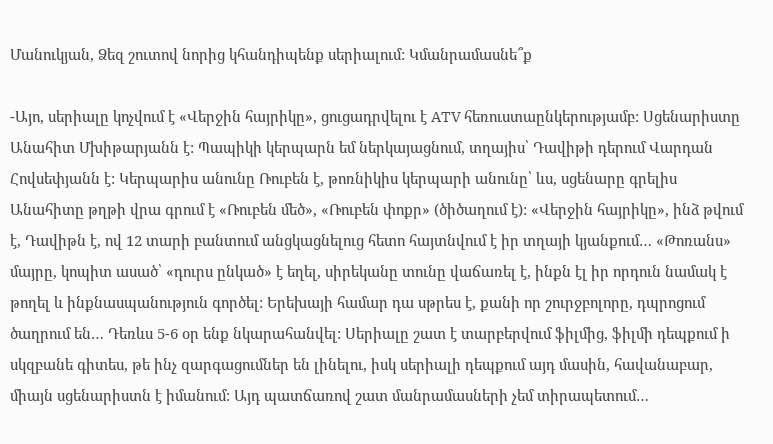Մանուկյան, Ձեզ շուտով նորից կհանդիպենք սերիալում: Կմանրամասնե՞ք

-Այո, սերիալը կոչվում է «Վերջին հայրիկը», ցուցադրվելու է ATV հեռուստաընկերությամբ: Սցենարիստը Անահիտ Մխիթարյանն է: Պապիկի կերպարն եմ ներկայացնում, տղայիս՝ Դավիթի դերում Վարդան Հովսեփյանն է: Կերպարիս անունը Ռուբեն է, թոռնիկիս կերպարի անունը՝ ևս, սցենարը գրելիս Անահիտը թղթի վրա գրում է «Ռուբեն մեծ», «Ռուբեն փոքր» (ծիծաղում է): «Վերջին հայրիկը», ինձ թվում է, Դավիթն է, ով 12 տարի բանտում անցկացնելուց հետո հայտնվում է իր տղայի կյանքում… «Թոռանս» մայրը, կոպիտ ասած՝ «դուրս ընկած» է եղել, սիրեկանը տունը վաճառել է, ինքն էլ իր որդուն նամակ է թողել և ինքնասպանություն գործել: Երեխայի համար դա սթրես է, քանի որ շուրջբոլորը, դպրոցում ծաղրում են… Դեռևս 5-6 օր ենք նկարահանվել: Սերիալը շատ է տարբերվում ֆիլմից, ֆիլմի դեպքում ի սկզբանե գիտես, թե ինչ զարգացումներ են լինելու, իսկ սերիալի դեպքում այդ մասին, հավանաբար, միայն սցենարիստն է իմանում: Այդ պատճառով շատ մանրամասների չեմ տիրապետում…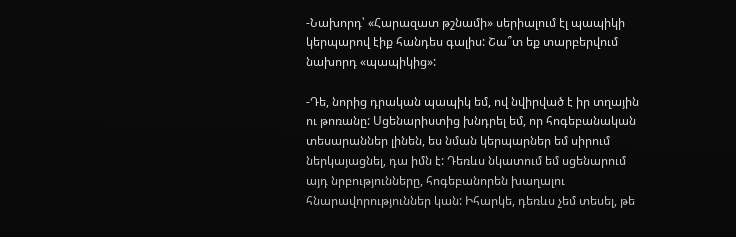-Նախորդ՝ «Հարազատ թշնամի» սերիալում էլ պապիկի կերպարով էիք հանդես գալիս: Շա՞տ եք տարբերվում նախորդ «պապիկից»:

-Դե, նորից դրական պապիկ եմ, ով նվիրված է իր տղային ու թոռանը: Սցենարիստից խնդրել եմ, որ հոգեբանական տեսարաններ լինեն, ես նման կերպարներ եմ սիրում ներկայացնել, դա իմն է: Դեռևս նկատում եմ սցենարում այդ նրբությունները, հոգեբանորեն խաղալու հնարավորություններ կան: Իհարկե, դեռևս չեմ տեսել, թե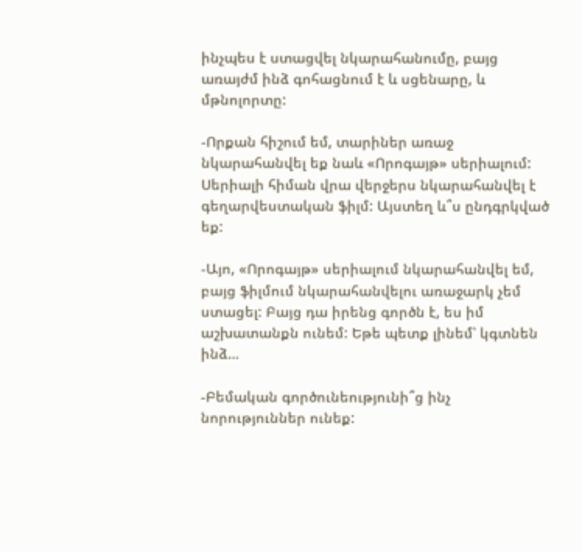ինչպես է ստացվել նկարահանումը, բայց առայժմ ինձ գոհացնում է և սցենարը, և մթնոլորտը:

-Որքան հիշում եմ, տարիներ առաջ նկարահանվել եք նաև «Որոգայթ» սերիալում: Սերիալի հիման վրա վերջերս նկարահանվել է գեղարվեստական ֆիլմ: Այստեղ և՞ս ընդգրկված եք:

-Այո, «Որոգայթ» սերիալում նկարահանվել եմ, բայց ֆիլմում նկարահանվելու առաջարկ չեմ ստացել: Բայց դա իրենց գործն է, ես իմ աշխատանքն ունեմ: Եթե պետք լինեմ՝ կգտնեն ինձ…

-Բեմական գործունեությունի՞ց ինչ նորություններ ունեք: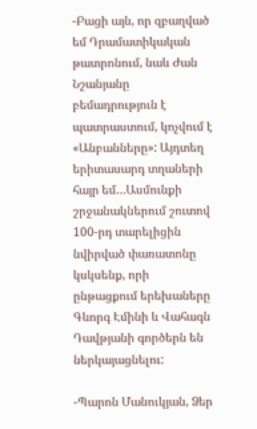-Բացի այն, որ զբաղված եմ Դրամատիկական թատրոնում, նաև Ժան Նշանյանը բեմադրություն է պատրաստում, կոչվում է «Անբանները»: Այդտեղ երիտասարդ տղաների հայր եմ…Ասմունքի շրջանակներում շուտով 100-րդ տարելիցին նվիրված փառատոնը կսկսենք, որի ընթացքում երեխաները Գևորգ Էմինի և Վահագն Դավթյանի գործերն են ներկայացնելու:

-Պարոն Մանուկյան, Ձեր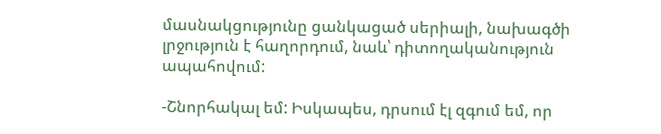մասնակցությունը ցանկացած սերիալի, նախագծի լրջություն է հաղորդում, նաև՝ դիտողականություն ապահովում:

-Շնորհակալ եմ: Իսկապես, դրսում էլ զգում եմ, որ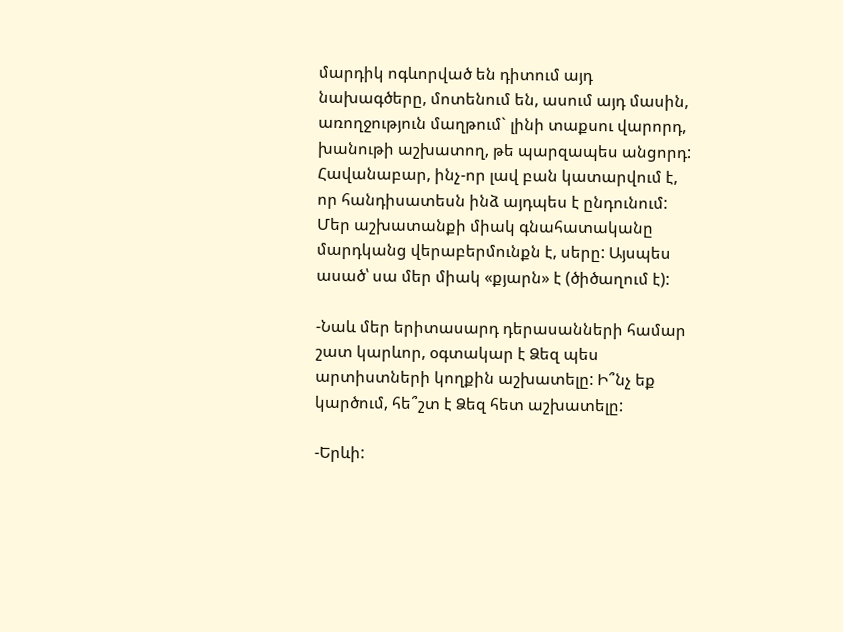մարդիկ ոգևորված են դիտում այդ նախագծերը, մոտենում են, ասում այդ մասին, առողջություն մաղթում` լինի տաքսու վարորդ, խանութի աշխատող, թե պարզապես անցորդ: Հավանաբար, ինչ-որ լավ բան կատարվում է, որ հանդիսատեսն ինձ այդպես է ընդունում: Մեր աշխատանքի միակ գնահատականը մարդկանց վերաբերմունքն է, սերը: Այսպես ասած՝ սա մեր միակ «քյարն» է (ծիծաղում է):

-Նաև մեր երիտասարդ դերասանների համար շատ կարևոր, օգտակար է Ձեզ պես արտիստների կողքին աշխատելը: Ի՞նչ եք կարծում, հե՞շտ է Ձեզ հետ աշխատելը:

-Երևի: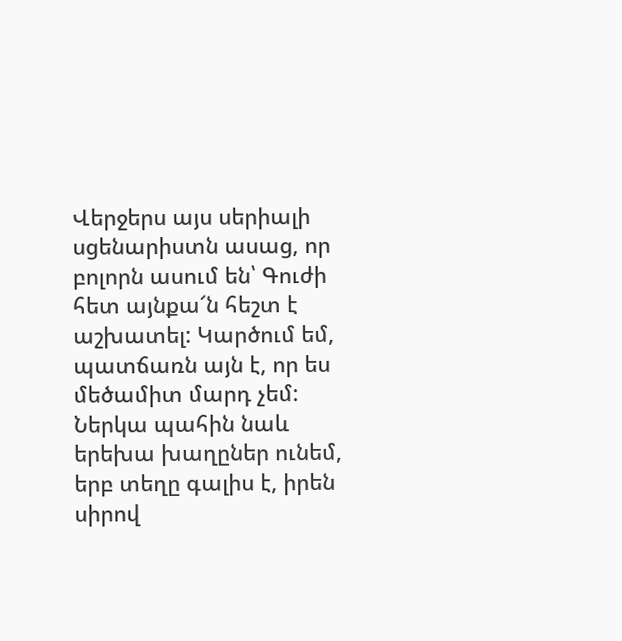Վերջերս այս սերիալի սցենարիստն ասաց, որ բոլորն ասում են՝ Գուժի հետ այնքա՜ն հեշտ է աշխատել: Կարծում եմ, պատճառն այն է, որ ես մեծամիտ մարդ չեմ: Ներկա պահին նաև երեխա խաղըներ ունեմ, երբ տեղը գալիս է, իրեն սիրով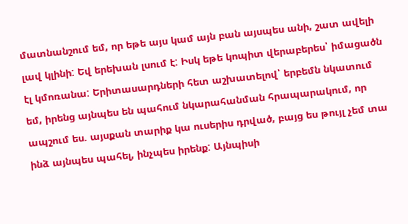մատնանշում եմ, որ եթե այս կամ այն բան այսպես անի, շատ ավելի լավ կլինի: Եվ երեխան լսում է: Իսկ եթե կոպիտ վերաբերես՝ իմացածն էլ կմոռանա: Երիտասարդների հետ աշխատելով՝ երբեմն նկատում եմ, իրենց այնպես են պահում նկարահանման հրապարակում, որ ապշում ես. այսքան տարիք կա ուսերիս դրված, բայց ես թույլ չեմ տա ինձ այնպես պահել, ինչպես իրենք: Այնպիսի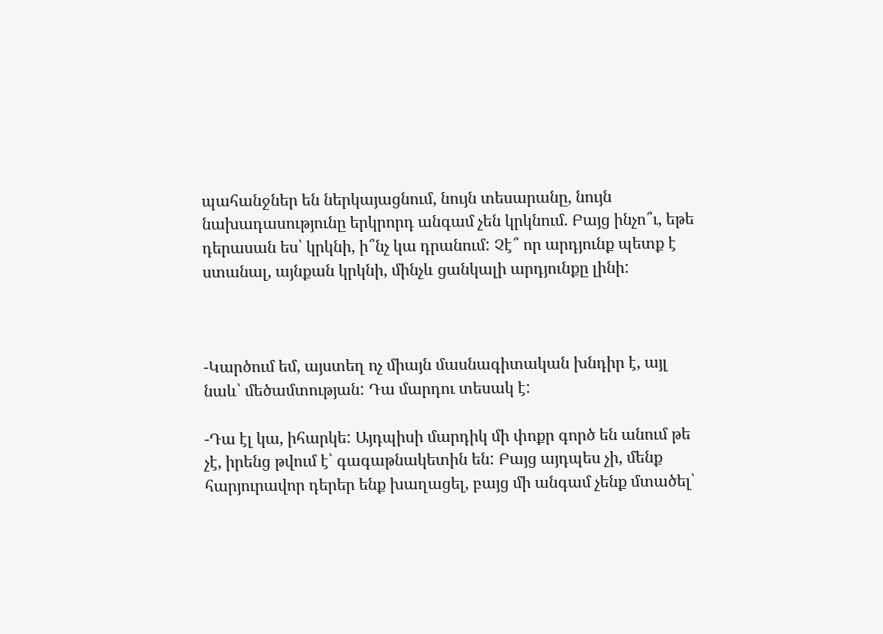պահանջներ են ներկայացնում, նույն տեսարանը, նույն նախադասությունը երկրորդ անգամ չեն կրկնում. Բայց ինչո՞ւ, եթե դերասան ես՝ կրկնի, ի՞նչ կա դրանում: Չէ՞ որ արդյունք պետք է ստանալ, այնքան կրկնի, մինչև ցանկալի արդյունքը լինի:



-Կարծում եմ, այստեղ ոչ միայն մասնագիտական խնդիր է, այլ նաև՝ մեծամտության: Դա մարդու տեսակ է:

-Դա էլ կա, իհարկե: Այդպիսի մարդիկ մի փոքր գործ են անում թե չէ, իրենց թվում է՝ գագաթնակետին են: Բայց այդպես չի, մենք հարյուրավոր դերեր ենք խաղացել, բայց մի անգամ չենք մտածել՝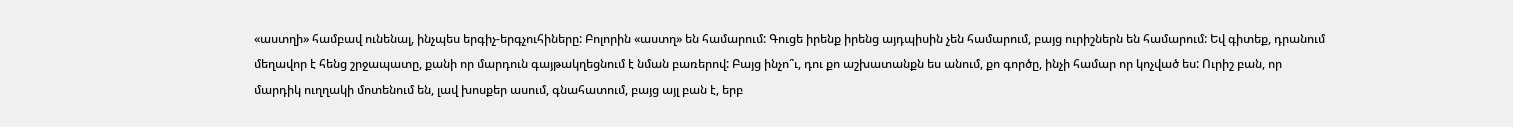«աստղի» համբավ ունենալ, ինչպես երգիչ-երգչուհիները: Բոլորին «աստղ» են համարում: Գուցե իրենք իրենց այդպիսին չեն համարում, բայց ուրիշներն են համարում: Եվ գիտեք, դրանում մեղավոր է հենց շրջապատը, քանի որ մարդուն գայթակղեցնում է նման բառերով: Բայց ինչո՞ւ, դու քո աշխատանքն ես անում, քո գործը, ինչի համար որ կոչված ես: Ուրիշ բան, որ մարդիկ ուղղակի մոտենում են, լավ խոսքեր ասում, գնահատում, բայց այլ բան է, երբ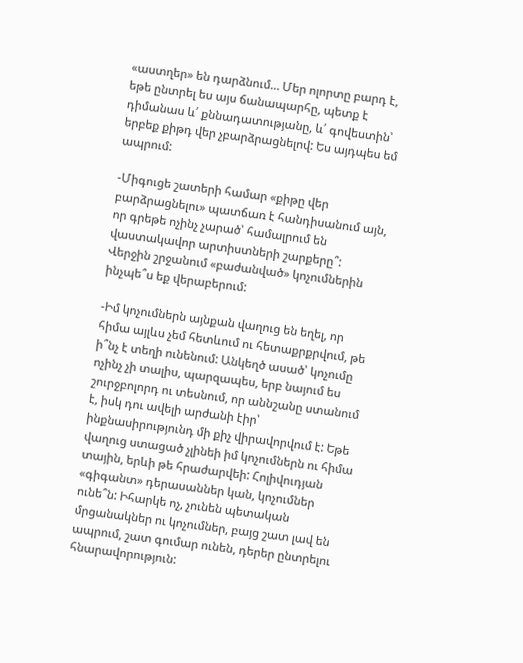«աստղեր» են դարձնում… Մեր ոլորտը բարդ է, եթե ընտրել ես այս ճանապարհը, պետք է դիմանաս և՛ քննադատությանը, և՛ գովեստին՝ երբեք քիթդ վեր չբարձրացնելով: Ես այդպես եմ ապրում:

-Միգուցե շատերի համար «քիթը վեր բարձրացնելու» պատճառ է հանդիսանում այն, որ գրեթե ոչինչ չարած՝ համալրում են վաստակավոր արտիստների շարքերը՞: Վերջին շրջանում «բաժանված» կոչումներին ինչպե՞ս եք վերաբերում:

-Իմ կոչումներն այնքան վաղուց են եղել, որ հիմա այլևս չեմ հետևում ու հետաքրքրվում, թե ի՞նչ է տեղի ունենում: Անկեղծ ասած՝ կոչումը ոչինչ չի տալիս, պարզապես, երբ նայում ես շուրջբոլորդ ու տեսնում, որ աննշանը ստանում է, իսկ դու ավելի արժանի էիր՝ ինքնասիրությունդ մի քիչ վիրավորվում է: Եթե վաղուց ստացած չլինեի իմ կոչումներն ու հիմա տային, երևի թե հրաժարվեի: Հոլիվուդյան «գիգանտ» դերասաններ կան, կոչումներ ունե՞ն: Իհարկե ոչ, չունեն պետական մրցանակներ ու կոչումներ, բայց շատ լավ են ապրում, շատ գումար ունեն, դերեր ընտրելու հնարավորություն: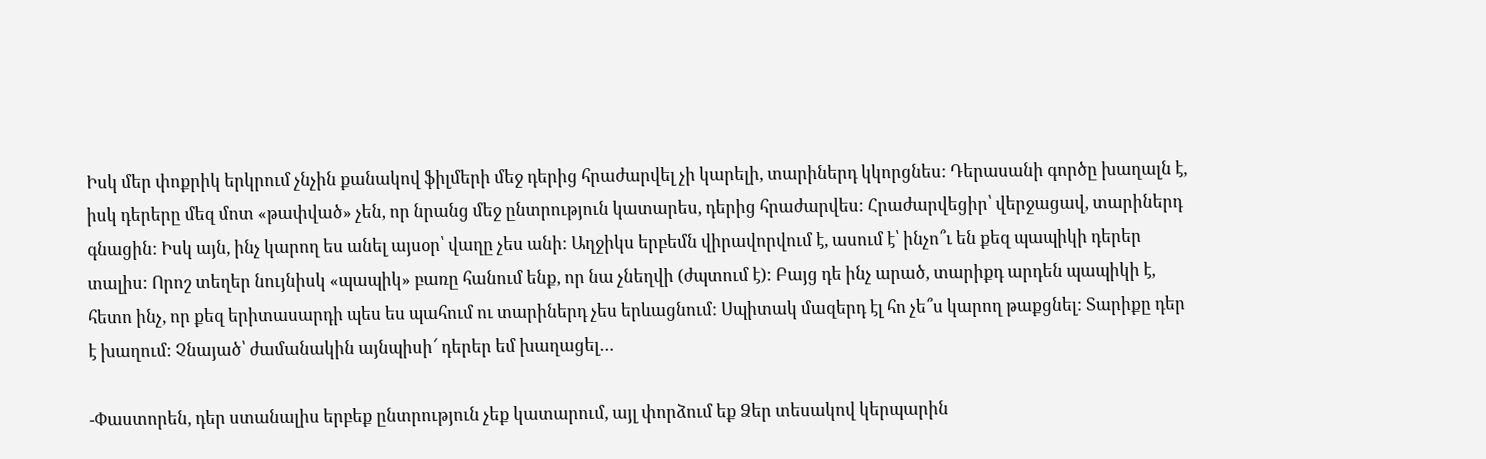Իսկ մեր փոքրիկ երկրում չնչին քանակով ֆիլմերի մեջ դերից հրաժարվել չի կարելի, տարիներդ կկորցնես: Դերասանի գործը խաղալն է, իսկ դերերը մեզ մոտ «թափված» չեն, որ նրանց մեջ ընտրություն կատարես, դերից հրաժարվես: Հրաժարվեցիր՝ վերջացավ, տարիներդ գնացին: Իսկ այն, ինչ կարող ես անել այսօր՝ վաղը չես անի: Աղջիկս երբեմն վիրավորվում է, ասում է՝ ինչո՞ւ են քեզ պապիկի դերեր տալիս: Որոշ տեղեր նույնիսկ «պապիկ» բառը հանում ենք, որ նա չնեղվի (ժպտում է): Բայց դե ինչ արած, տարիքդ արդեն պապիկի է, հետո ինչ, որ քեզ երիտասարդի պես ես պահում ու տարիներդ չես երևացնում: Սպիտակ մազերդ էլ հո չե՞ս կարող թաքցնել: Տարիքը դեր է խաղում: Չնայած՝ ժամանակին այնպիսի՜ դերեր եմ խաղացել…

-Փաստորեն, դեր ստանալիս երբեք ընտրություն չեք կատարում, այլ փորձում եք Ձեր տեսակով կերպարին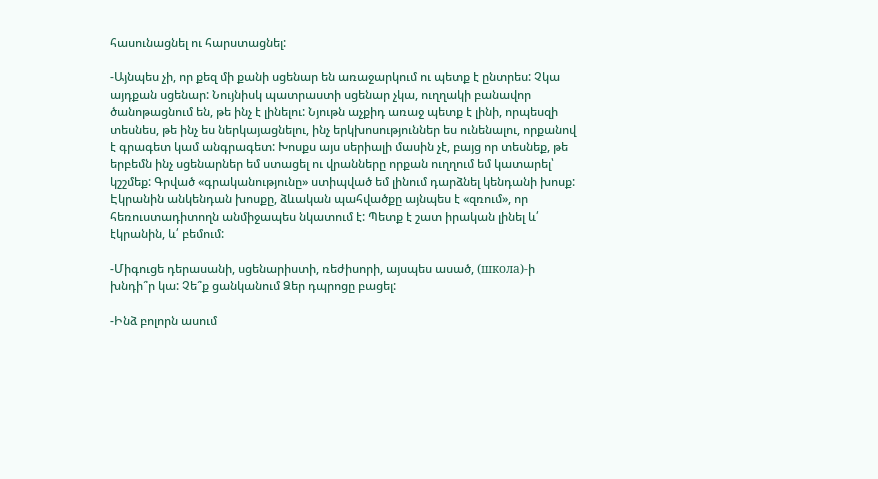հասունացնել ու հարստացնել:

-Այնպես չի, որ քեզ մի քանի սցենար են առաջարկում ու պետք է ընտրես: Չկա այդքան սցենար: Նույնիսկ պատրաստի սցենար չկա, ուղղակի բանավոր ծանոթացնում են, թե ինչ է լինելու: Նյութն աչքիդ առաջ պետք է լինի, որպեսզի տեսնես, թե ինչ ես ներկայացնելու, ինչ երկխոսություններ ես ունենալու, որքանով է գրագետ կամ անգրագետ: Խոսքս այս սերիալի մասին չէ, բայց որ տեսնեք, թե երբեմն ինչ սցենարներ եմ ստացել ու վրանները որքան ուղղում եմ կատարել՝ կշշմեք: Գրված «գրականությունը» ստիպված եմ լինում դարձնել կենդանի խոսք: Էկրանին անկենդան խոսքը, ձևական պահվածքը այնպես է «զռում», որ հեռուստադիտողն անմիջապես նկատում է: Պետք է շատ իրական լինել և՛ էկրանին, և՛ բեմում:

-Միգուցե դերասանի, սցենարիստի, ռեժիսորի, այսպես ասած, (школа)-ի խնդի՞ր կա: Չե՞ք ցանկանում Ձեր դպրոցը բացել:

-Ինձ բոլորն ասում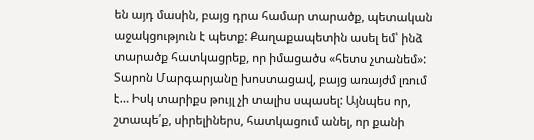են այդ մասին, բայց դրա համար տարածք, պետական աջակցություն է պետք: Քաղաքապետին ասել եմ՝ ինձ տարածք հատկացրեք, որ իմացածս «հետս չտանեմ»: Տարոն Մարգարյանը խոստացավ, բայց առայժմ լռում է… Իսկ տարիքս թույլ չի տալիս սպասել: Այնպես որ, շտապե՛ք, սիրելիներս, հատկացում անել, որ քանի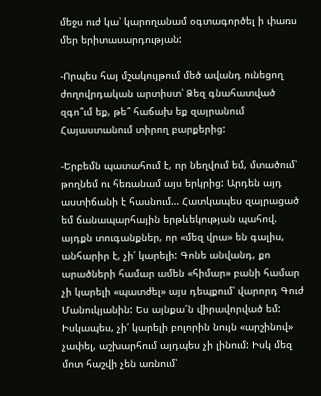մեջս ուժ կա՝ կարողանամ օգտագործել ի փառս մեր երիտասարդության:

-Որպես հայ մշակույթում մեծ ավանդ ունեցող ժողովրդական արտիստ՝ Ձեզ գնահատված զգո՞ւմ եք, թե՞ հաճախ եք զայրանում Հայաստանում տիրող բարքերից:

-Երբեմն պատահում է, որ նեղվում եմ, մտածում՝ թողնեմ ու հեռանամ այս երկրից: Արդեն այդ աստիճանի է հասնում… Հատկապես զայրացած եմ ճանապարհային երթևեկության պահով. այդքն տուգանքներ, որ «մեզ վրա» են գալիս, անհարիր է, չի՛ կարելի: Գոնե անվանդ, քո արածների համար ամեն «հիմար» բանի համար չի կարելի «պատժել» այս դեպքում՝ վարորդ Գուժ Մանուկյանին: Ես այնքա՜ն վիրավորված եմ: Իսկապես, չի՛ կարելի բոլորին նույն «արշինով» չափել, աշխարհում այդպես չի լինում: Իսկ մեզ մոտ հաշվի չեն առնում՝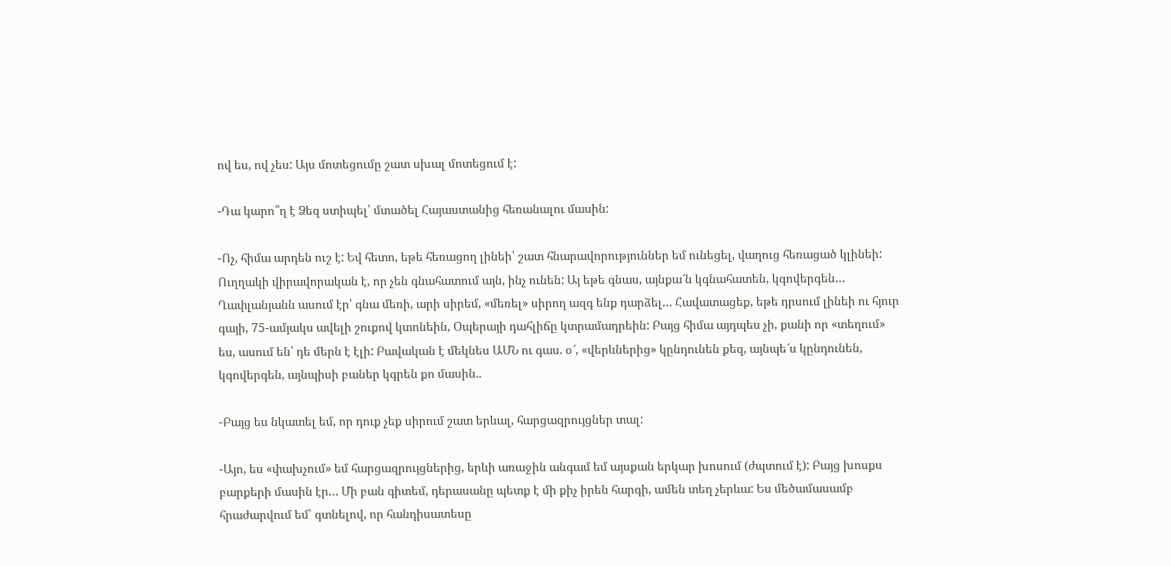ով ես, ով չես: Այս մոտեցումը շատ սխալ մոտեցում է:

-Դա կարո՞ղ է Ձեզ ստիպել՝ մտածել Հայաստանից հեռանալու մասին:

-Ոչ, հիմա արդեն ուշ է: Եվ հետո, եթե հեռացող լինեի՝ շատ հնարավորություններ եմ ունեցել, վաղուց հեռացած կլինեի: Ուղղակի վիրավորական է, որ չեն գնահատում այն, ինչ ունեն: Այ եթե գնաս, այնքա՜ն կգնահատեն, կգովերգեն… Ղափլանյանն ասում էր՝ գնա մեռի, արի սիրեմ, «մեռել» սիրող ազգ ենք դարձել… Հավատացեք, եթե դրսում լինեի ու հյուր գայի, 75-ամյակս ավելի շուքով կտոնեին, Օպերայի դահլիճը կտրամադրեին: Բայց հիմա այդպես չի, քանի որ «տեղում» ես, ասում են՝ դե մերն է էլի: Բավական է մեկնես ԱՄՆ ու գաս. օ՜, «վերևներից» կընդունեն քեզ, այնպե՜ս կընդունեն, կգովերգեն, այնպիսի բաներ կգրեն քո մասին..

-Բայց ես նկատել եմ, որ դուք չեք սիրում շատ երևալ, հարցազրույցներ տալ:

-Այո, ես «փախչում» եմ հարցազրույցներից, երևի առաջին անգամ եմ այսքան երկար խոսում (ժպտում է): Բայց խոսքս բարքերի մասին էր… Մի բան գիտեմ, դերասանը պետք է մի քիչ իրեն հարգի, ամեն տեղ չերևա: Ես մեծամասամբ հրաժարվում եմ՝ գտնելով, որ հանդիսատեսը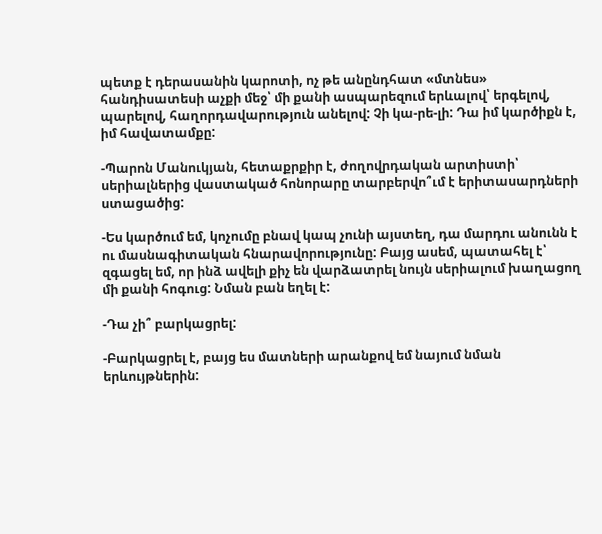պետք է դերասանին կարոտի, ոչ թե անընդհատ «մտնես» հանդիսատեսի աչքի մեջ՝ մի քանի ասպարեզում երևալով՝ երգելով, պարելով, հաղորդավարություն անելով: Չի կա-րե-լի: Դա իմ կարծիքն է, իմ հավատամքը:

-Պարոն Մանուկյան, հետաքրքիր է, ժողովրդական արտիստի՝ սերիալներից վաստակած հոնորարը տարբերվո՞ւմ է երիտասարդների ստացածից:

-Ես կարծում եմ, կոչումը բնավ կապ չունի այստեղ, դա մարդու անունն է ու մասնագիտական հնարավորությունը: Բայց ասեմ, պատահել է՝ զգացել եմ, որ ինձ ավելի քիչ են վարձատրել նույն սերիալում խաղացող մի քանի հոգուց: Նման բան եղել է:

-Դա չի՞ բարկացրել:

-Բարկացրել է, բայց ես մատների արանքով եմ նայում նման երևույթներին: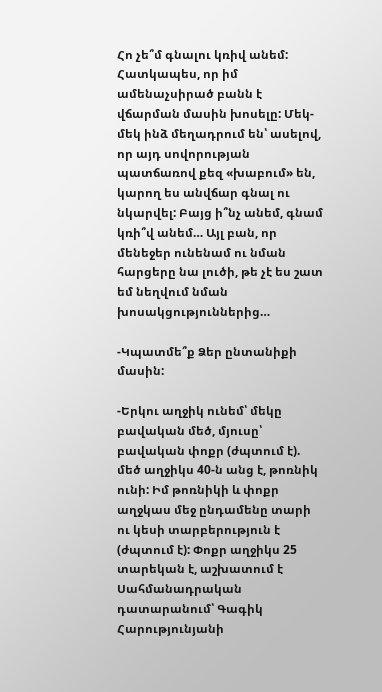Հո չե՞մ գնալու կռիվ անեմ: Հատկապես, որ իմ ամենաչսիրած բանն է վճարման մասին խոսելը: Մեկ-մեկ ինձ մեղադրում են՝ ասելով, որ այդ սովորության պատճառով քեզ «խաբում» են, կարող ես անվճար գնալ ու նկարվել: Բայց ի՞նչ անեմ, գնամ կռի՞վ անեմ… Այլ բան, որ մենեջեր ունենամ ու նման հարցերը նա լուծի, թե չէ ես շատ եմ նեղվում նման խոսակցություններից…

-Կպատմե՞ք Ձեր ընտանիքի մասին:

-Երկու աղջիկ ունեմ՝ մեկը բավական մեծ, մյուսը՝ բավական փոքր (ժպտում է). մեծ աղջիկս 40-ն անց է, թոռնիկ ունի: Իմ թոռնիկի և փոքր աղջկաս մեջ ընդամենը տարի ու կեսի տարբերություն է (ժպտում է): Փոքր աղջիկս 25 տարեկան է, աշխատում է Սահմանադրական դատարանում՝ Գագիկ Հարությունյանի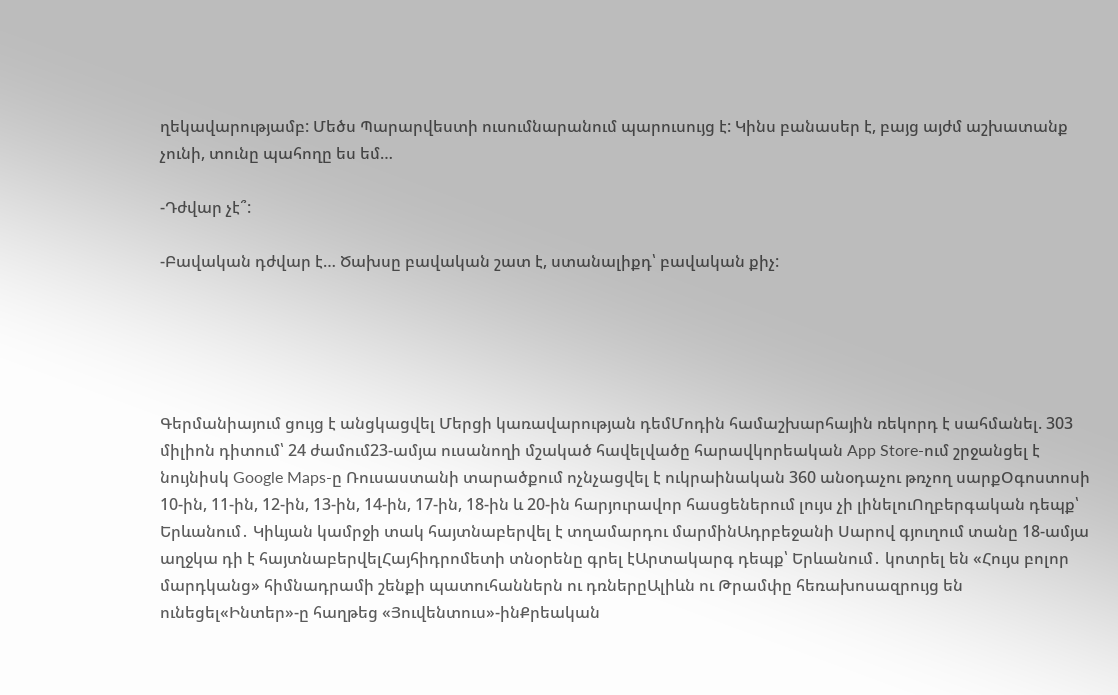ղեկավարությամբ: Մեծս Պարարվեստի ուսումնարանում պարուսույց է: Կինս բանասեր է, բայց այժմ աշխատանք չունի, տունը պահողը ես եմ…

-Դժվար չէ՞:

-Բավական դժվար է… Ծախսը բավական շատ է, ստանալիքդ՝ բավական քիչ:





Գերմանիայում ցույց է անցկացվել Մերցի կառավարության դեմՄոդին համաշխարհային ռեկորդ է սահմանել. 303 միլիոն դիտում՝ 24 ժամում23-ամյա ուսանողի մշակած հավելվածը հարավկորեական App Store-ում շրջանցել է նույնիսկ Google Maps-ը Ռուսաստանի տարածքում ոչնչացվել է ուկրաինական 360 անօդաչու թռչող սարքՕգոստոսի 10-ին, 11-ին, 12-ին, 13-ին, 14-ին, 17-ին, 18-ին և 20-ին հարյուրավոր հասցեներում լույս չի լինելուՈղբերգական դեպք՝ Երևանում․ Կիևյան կամրջի տակ հայտնաբերվել է տղամարդու մարմինԱդրբեջանի Սարով գյուղում տանը 18-ամյա աղջկա դի է հայտնաբերվելՀայհիդրոմետի տնօրենը գրել էԱրտակարգ դեպք՝ Երևանում․ կոտրել են «Հույս բոլոր մարդկանց» հիմնադրամի շենքի պատուհաններն ու դռներըԱլիևն ու Թրամփը հեռախոսազրույց են ունեցել«Ինտեր»-ը հաղթեց «Յուվենտուս»-ինՔրեական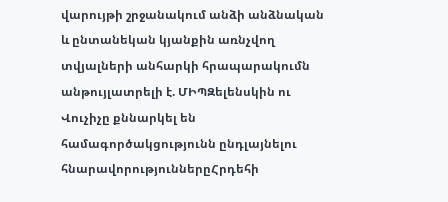վարույթի շրջանակում անձի անձնական և ընտանեկան կյանքին առնչվող տվյալների անհարկի հրապարակումն անթույլատրելի է. ՄԻՊԶելենսկին ու Վուչիչը քննարկել են համագործակցությունն ընդլայնելու հնարավորություններըՀրդեհի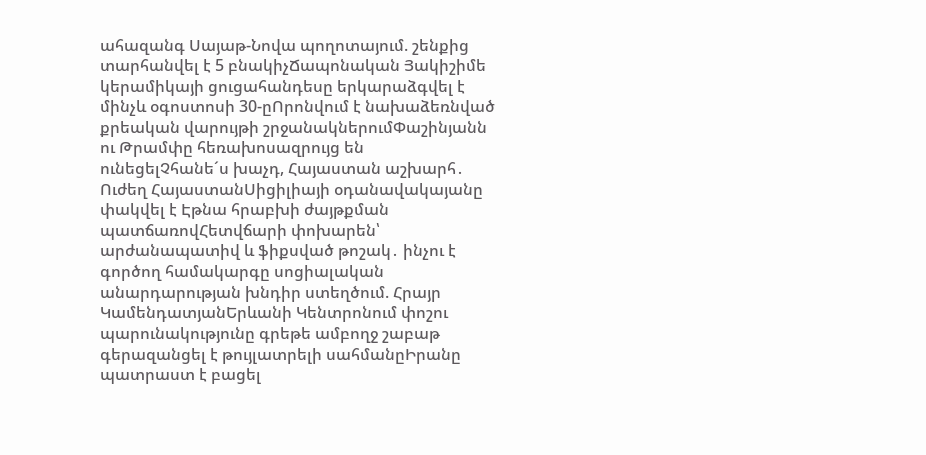ահազանգ Սայաթ-Նովա պողոտայում. շենքից տարհանվել է 5 բնակիչՃապոնական Յակիշիմե կերամիկայի ցուցահանդեսը երկարաձգվել է մինչև օգոստոսի 30-ըՈրոնվում է նախաձեռնված քրեական վարույթի շրջանակներումՓաշինյանն ու Թրամփը հեռախոսազրույց են ունեցելՉհանե´ս խաչդ, Հայաստան աշխարհ․ Ուժեղ ՀայաստանՍիցիլիայի օդանավակայանը փակվել է Էթնա հրաբխի ժայթքման պատճառովՀետվճարի փոխարեն՝ արժանապատիվ և ֆիքսված թոշակ․ ինչու է գործող համակարգը սոցիալական անարդարության խնդիր ստեղծում. Հրայր ԿամենդատյանԵրևանի Կենտրոնում փոշու պարունակությունը գրեթե ամբողջ շաբաթ գերազանցել է թույլատրելի սահմանըԻրանը պատրաստ է բացել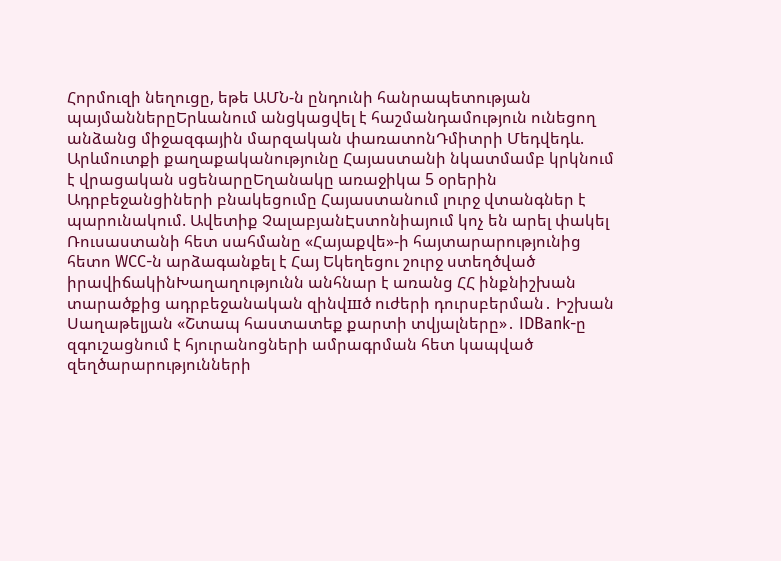Հորմուզի նեղուցը, եթե ԱՄՆ-ն ընդունի հանրապետության պայմաններըԵրևանում անցկացվել է հաշմանդամություն ունեցող անձանց միջազգային մարզական փառատոնԴմիտրի Մեդվեդև. Արևմուտքի քաղաքականությունը Հայաստանի նկատմամբ կրկնում է վրացական սցենարըԵղանակը առաջիկա 5 օրերին Ադրբեջանցիների բնակեցումը Հայաստանում լուրջ վտանգներ է պարունակում. Ավետիք ՉալաբյանԷստոնիայում կոչ են արել փակել Ռուսաստանի հետ սահմանը «Հայաքվե»-ի հայտարարությունից հետո WCC-ն արձագանքել է Հայ Եկեղեցու շուրջ ստեղծված իրավիճակինԽաղաղությունն անհնար է առանց ՀՀ ինքնիշխան տարածքից ադրբեջանական զինվшծ ուժերի դուրսբերման․ Իշխան Սաղաթելյան «Շտապ հաստատեք քարտի տվյալները»․ IDBank-ը զգուշացնում է հյուրանոցների ամրագրման հետ կապված զեղծարարությունների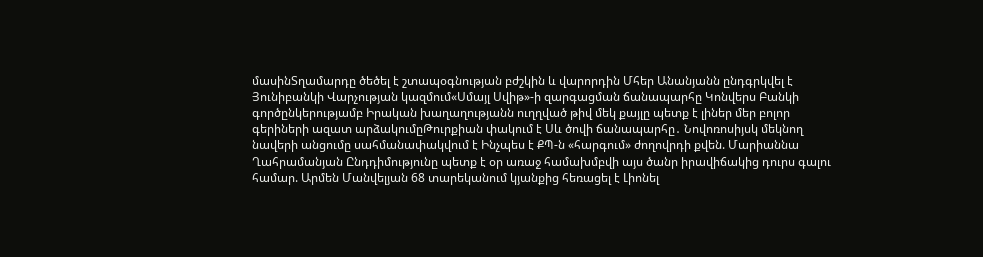մասինՏղամարդը ծեծել է շտապօգնության բժշկին և վարորդին Մհեր Անանյանն ընդգրկվել է Յունիբանկի Վարչության կազմում«Սմայլ Սվիթ»-ի զարգացման ճանապարհը Կոնվերս Բանկի գործընկերությամբ Իրական խաղաղությանն ուղղված թիվ մեկ քայլը պետք է լիներ մեր բոլոր գերիների ազատ արձակումըԹուրքիան փակում է Սև ծովի ճանապարհը․ Նովոռոսիյսկ մեկնող նավերի անցումը սահմանափակվում է Ինչպես է ՔՊ-ն «հարգում» ժողովրդի քվեն. Մարիաննա Ղահրամանյան Ընդդիմությունը պետք է օր առաջ համախմբվի այս ծանր իրավիճակից դուրս գալու համար. Արմեն Մանվելյան 68 տարեկանում կյանքից հեռացել է Լիոնել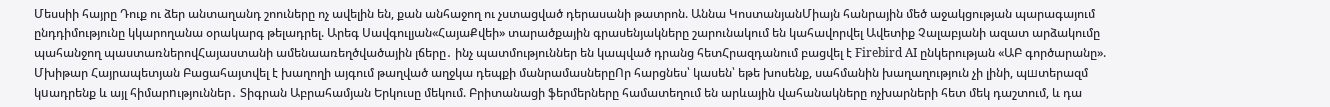Մեսսիի հայրը Դուք ու ձեր անտաղանդ շոուները ոչ ավելին են, քան անհաջող ու չստացված դերասանի թատրոն. Աննա ԿոստանյանՄիայն հանրային մեծ աջակցության պարագայում ընդդիմությունը կկարողանա օրակարգ թելադրել. Արեգ Սավգուլյան«ՀայաՔվեի» տարածքային գրասենյակները շարունակում են կահավորվել Ավետիք Չալաբյանի ազատ արձակումը պահանջող պաստառներովՀայաստանի ամենաառեղծվածային լճերը․ ինչ պատմություններ են կապված դրանց հետՀրազդանում բացվել է Firebird AI ընկերության «ԱԲ գործարանը». Մխիթար Հայրապետյան Բացահայտվել է խաղողի այգում թաղված աղջկա դեպքի մանրամասներըՈր հարցնես՝ կասեն՝ եթե խոսենք, սահմանին խաղաղություն չի լինի, պшտերազմ կuադրենք և այլ հիմարnւթյուններ․ Տիգրան Աբրահամյան Երկուսը մեկում. Բրիտանացի ֆերմերները համատեղում են արևային վահանակները ոչխարների հետ մեկ դաշտում, և դա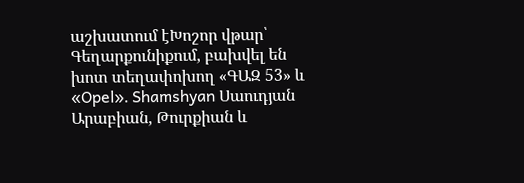աշխատում էԽոշոր վթար՝ Գեղարքունիքում, բախվել են խոտ տեղափոխող «ԳԱԶ 53» և «Opel»․ Shamshyan Սաուդյան Արաբիան, Թուրքիան և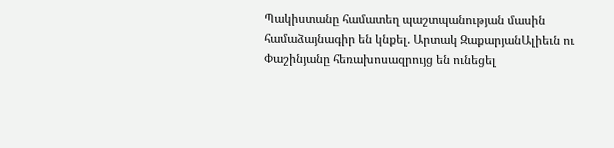Պակիստանը համատեղ պաշտպանության մասին համաձայնագիր են կնքել. Արտակ ԶաքարյանԱլիեւն ու Փաշինյանը հեռախոսազրույց են ունեցել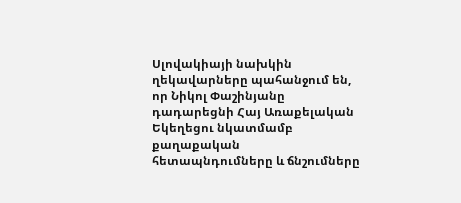Սլովակիայի նախկին ղեկավարները պահանջում են, որ Նիկոլ Փաշինյանը դադարեցնի Հայ Առաքելական Եկեղեցու նկատմամբ քաղաքական հետապնդումները և ճնշումները